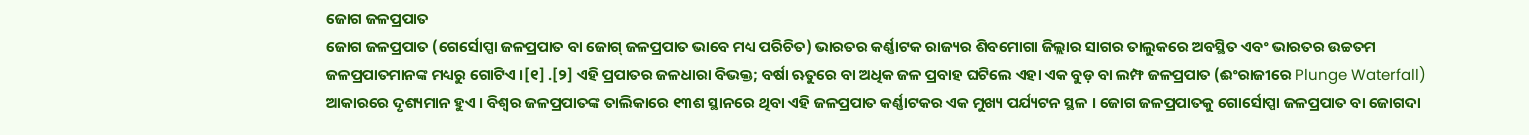ଜୋଗ ଜଳପ୍ରପାତ
ଜୋଗ ଜଳପ୍ରପାତ (ଗେର୍ସୋପ୍ପା ଜଳପ୍ରପାତ ବା ଜୋଗ୍ ଜଳପ୍ରପାତ ଭାବେ ମଧ୍ୟ ପରିଚିତ) ଭାରତର କର୍ଣ୍ଣାଟକ ରାଜ୍ୟର ଶିବମୋଗା ଜିଲ୍ଲାର ସାଗର ତାଲୁକରେ ଅବସ୍ଥିତ ଏବଂ ଭାରତର ଉଚ୍ଚତମ ଜଳପ୍ରପାତମାନଙ୍କ ମଧ୍ୟରୁ ଗୋଟିଏ ।[୧] .[୨] ଏହି ପ୍ରପାତର ଜଳଧାରା ବିଭକ୍ତ; ବର୍ଷା ଋତୁରେ ବା ଅଧିକ ଜଳ ପ୍ରବାହ ଘଟିଲେ ଏହା ଏକ ବୁଡ଼ ବା ଲମ୍ଫ ଜଳପ୍ରପାତ (ଈଂରାଜୀରେ Plunge Waterfall) ଆକାରରେ ଦୃଶ୍ୟମାନ ହୁଏ । ବିଶ୍ୱର ଜଳପ୍ରପାତଙ୍କ ତାଲିକାରେ ୧୩ଶ ସ୍ଥାନରେ ଥିବା ଏହି ଜଳପ୍ରପାତ କର୍ଣ୍ଣାଟକର ଏକ ମୁଖ୍ୟ ପର୍ଯ୍ୟଟନ ସ୍ଥଳ । ଜୋଗ ଜଳପ୍ରପାତକୁ ଗୋର୍ସୋପ୍ପା ଜଳପ୍ରପାତ ବା ଜୋଗଦା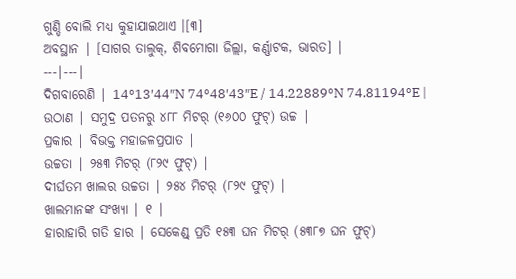ଗୁଣ୍ଡି ବୋଲି ମଧ୍ୟ କୁହାଯାଇଥାଏ ।[୩]
ଅବସ୍ଥାନ | [ସାଗର ତାଲୁକ୍, ଶିବମୋଗା ଜିଲ୍ଲା, କର୍ଣ୍ଣାଟକ, ଭାରତ] |
---|---|
ଦିଗବାରେଣି | 14°13′44″N 74°48′43″E / 14.22889°N 74.81194°E |
ଉଠାଣ | ସମୁଦ୍ର ପତନରୁ ୪୮୮ ମିଟର୍ (୧୬୦୦ ଫୁଟ୍) ଉଚ୍ଚ |
ପ୍ରକାର | ବିଭକ୍ତ ମହାଜଳପ୍ରପାତ |
ଉଚ୍ଚତା | ୨୫୩ ମିଟର୍ (୮୨୯ ଫୁଟ୍) |
ଦୀର୍ଘତମ ଖାଲର ଉଚ୍ଚତା | ୨୫୪ ମିଟର୍ (୮୨୯ ଫୁଟ୍) |
ଖାଲମାନଙ୍କ ସଂଖ୍ୟା | ୧ |
ହାରାହାରି ଗତି ହାର | ସେକେଣ୍ଡ୍ ପ୍ରତି ୧୫୩ ଘନ ମିଟର୍ (୫୩୮୭ ଘନ ଫୁଟ୍)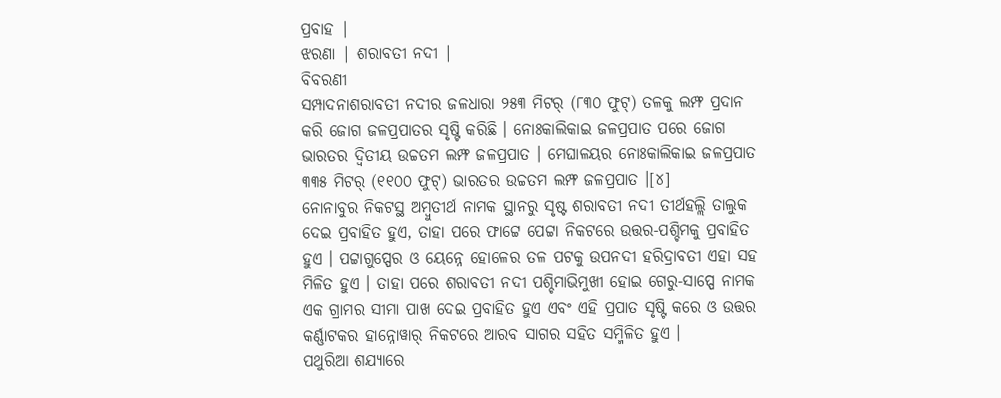ପ୍ରବାହ |
ଝରଣା | ଶରାବତୀ ନଦୀ |
ବିବରଣୀ
ସମ୍ପାଦନାଶରାବତୀ ନଦୀର ଜଳଧାରା ୨୫୩ ମିଟର୍ (୮୩୦ ଫୁଟ୍) ତଳକୁ ଲମ୍ଫ ପ୍ରଦାନ କରି ଜୋଗ ଜଳପ୍ରପାତର ସୃଷ୍ଟି କରିଛି । ନୋଃକାଲିକାଇ ଜଳପ୍ରପାତ ପରେ ଜୋଗ ଭାରତର ଦ୍ୱିତୀୟ ଉଚ୍ଚତମ ଲମ୍ଫ ଜଳପ୍ରପାତ । ମେଘାଳୟର ନୋଃକାଲିକାଇ ଜଳପ୍ରପାତ ୩୩୫ ମିଟର୍ (୧୧୦୦ ଫୁଟ୍) ଭାରତର ଉଚ୍ଚତମ ଲମ୍ଫ ଜଳପ୍ରପାତ ।[୪]
ନୋନାବୁର ନିକଟସ୍ଥ ଅମ୍ବୁତୀର୍ଥ ନାମକ ସ୍ଥାନରୁ ସୃଷ୍ଟ ଶରାବତୀ ନଦୀ ତୀର୍ଥହଲ୍ଲି ତାଲୁକ ଦେଇ ପ୍ରବାହିତ ହୁଏ, ତାହା ପରେ ଫାଟ୍ଟେ ପେଟ୍ଟା ନିକଟରେ ଉତ୍ତର-ପଶ୍ଚିମକୁ ପ୍ରବାହିତ ହୁଏ । ପଟ୍ଟାଗୁପ୍ପେର ଓ ୟେନ୍ନେ ହୋଳେର ତଳ ପଟକୁ ଉପନଦୀ ହରିଦ୍ରାବତୀ ଏହା ସହ ମିଳିତ ହୁଏ । ତାହା ପରେ ଶରାବତୀ ନଦୀ ପଶ୍ଚିମାଭିମୁଖୀ ହୋଇ ଗେରୁ-ସାପ୍ପେ ନାମକ ଏକ ଗ୍ରାମର ସୀମା ପାଖ ଦେଇ ପ୍ରବାହିତ ହୁଏ ଏବଂ ଏହି ପ୍ରପାତ ସୃଷ୍ଟି କରେ ଓ ଉତ୍ତର କର୍ଣ୍ଣାଟକର ହାନ୍ନୋୱାର୍ ନିକଟରେ ଆରବ ସାଗର ସହିତ ସମ୍ମିଳିତ ହୁଏ ।
ପଥୁରିଆ ଶଯ୍ୟାରେ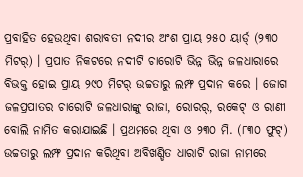ପ୍ରବାହିତ ହେଉଥିବା ଶରାବତୀ ନଦୀର ଅଂଶ ପ୍ରାୟ ୨୫୦ ୟାର୍ଡ୍ (୨୩୦ ମିଟର୍) । ପ୍ରପାତ ନିକଟରେ ନଦୀଟି ଚାରୋଟି ଭିନ୍ନ ଭିନ୍ନ ଜଳଧାରାରେ ବିଭକ୍ତ ହୋଇ ପ୍ରାୟ ୨୯୦ ମିଟର୍ ଉଚ୍ଚତାରୁ ଲମ୍ଫ ପ୍ରଦାନ କରେ । ଜୋଗ ଜଳପ୍ରପାତର ଚାରୋଟି ଜଳଧାରାଙ୍କୁ ରାଜା, ରୋରର୍, ରକେଟ୍ ଓ ରାଣୀ ବୋଲି ନାମିତ କରାଯାଇଛି । ପ୍ରଥମରେ ଥିବା ଓ ୨୩୦ ମି. (୮୩୦ ଫୁଟ୍) ଉଚ୍ଚତାରୁ ଲମ୍ଫ ପ୍ରଦାନ କରିଥିବା ଅବିଖଣ୍ଡିତ ଧାରାଟି ରାଜା ନାମରେ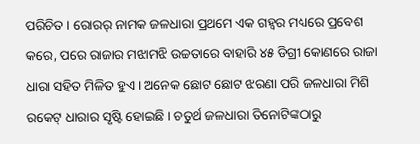ପରିଚିତ । ରୋରର୍ ନାମକ ଜଳଧାରା ପ୍ରଥମେ ଏକ ଗହ୍ୱର ମଧ୍ୟରେ ପ୍ରବେଶ କରେ, ପରେ ରାଜାର ମଝାମଝି ଉଚ୍ଚତାରେ ବାହାରି ୪୫ ଡିଗ୍ରୀ କୋଣରେ ରାଜା ଧାରା ସହିତ ମିଳିତ ହୁଏ । ଅନେକ ଛୋଟ ଛୋଟ ଝରଣା ପରି ଜଳଧାରା ମିଶି ରକେଟ୍ ଧାରାର ସୃଷ୍ଟି ହୋଇଛି । ଚତୁର୍ଥ ଜଳଧାରା ତିନୋଟିଙ୍କଠାରୁ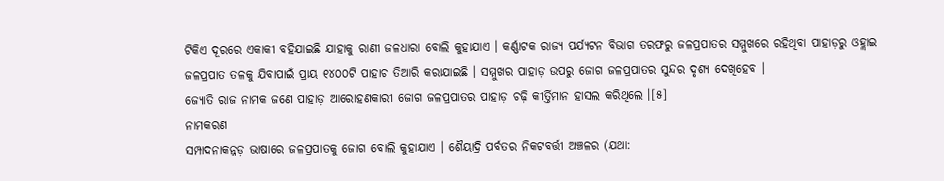ଟିକିଏ ଦୂରରେ ଏକାକୀ ବହିଯାଇଛି ଯାହାକୁ ରାଣୀ ଜଳଧାରା ବୋଲି କୁହାଯାଏ । କର୍ଣ୍ଣାଟକ ରାଜ୍ୟ ପର୍ଯ୍ୟଟନ ବିଭାଗ ତରଫରୁ ଜଳପ୍ରପାତର ସମ୍ମୁଖରେ ରହିଥିବା ପାହାଡ଼ରୁ ଓହ୍ଲାଇ ଜଳପ୍ରପାତ ତଳକୁ ଯିବାପାଇଁ ପ୍ରାୟ ୧୪୦୦ଟି ପାହାଚ ତିଆରି କରାଯାଇଛି । ସମ୍ମୁଖର ପାହାଡ଼ ଉପରୁ ଜୋଗ ଜଳପ୍ରପାତର ସୁନ୍ଦର ଦୃଶ୍ୟ ଦେଖିହେବ ।
ଜ୍ୟୋତି ରାଜ ନାମକ ଜଣେ ପାହାଡ଼ ଆରୋହଣକାରୀ ଜୋଗ ଜଳପ୍ରପାତର ପାହାଡ଼ ଚଢ଼ି କୀର୍ତ୍ତିମାନ ହାସଲ କରିଥିଲେ ।[୫]
ନାମକରଣ
ସମ୍ପାଦନାକନ୍ନଡ଼ ଭାଷାରେ ଜଳପ୍ରପାତକୁ ଜୋଗ ବୋଲି କୁହାଯାଏ । ଶୈୟାଦ୍ରି ପର୍ବତର ନିକଟବର୍ତ୍ତୀ ଅଞ୍ଚଳର (ଯଥା: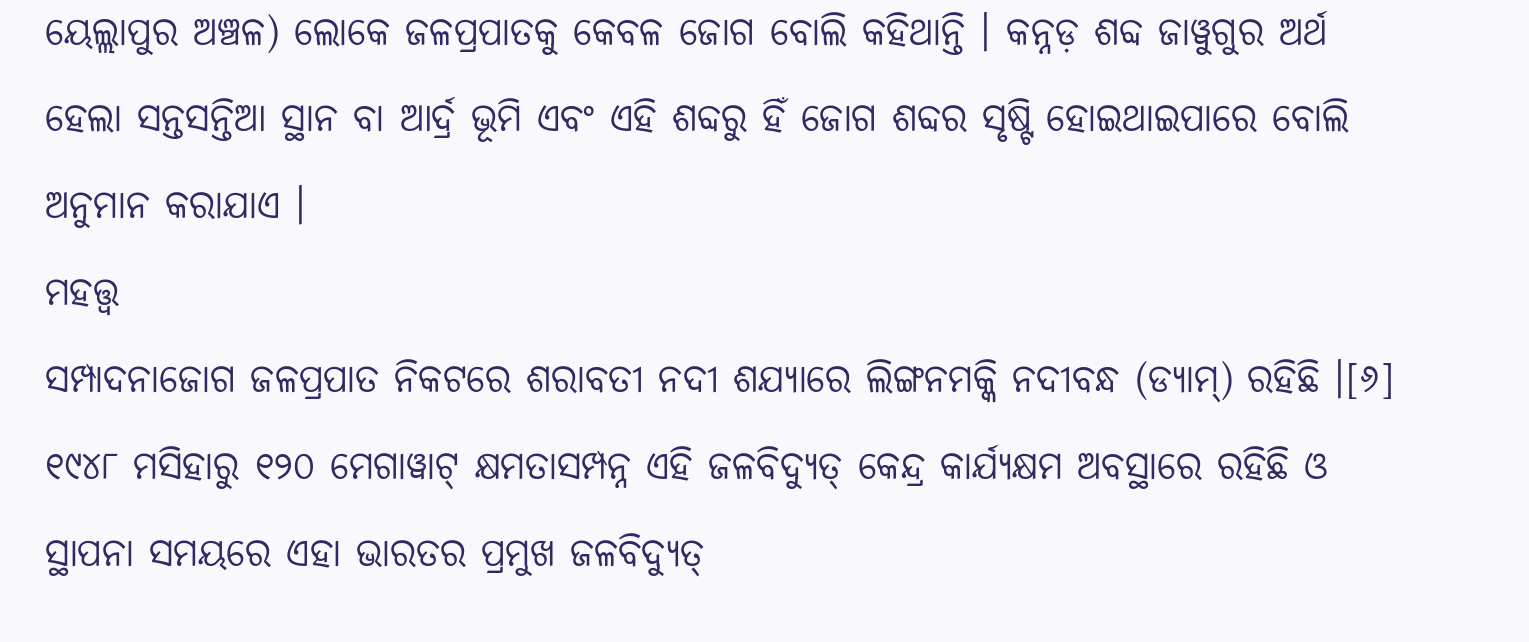ୟେଲ୍ଲାପୁର ଅଞ୍ଚଳ) ଲୋକେ ଜଳପ୍ରପାତକୁ କେବଳ ଜୋଗ ବୋଲି କହିଥାନ୍ତି । କନ୍ନଡ଼ ଶବ୍ଦ ଜାୱୁଗୁର ଅର୍ଥ ହେଲା ସନ୍ତସନ୍ତିଆ ସ୍ଥାନ ବା ଆର୍ଦ୍ର ଭୂମି ଏବଂ ଏହି ଶବ୍ଦରୁ ହିଁ ଜୋଗ ଶବ୍ଦର ସୃଷ୍ଟି ହୋଇଥାଇପାରେ ବୋଲି ଅନୁମାନ କରାଯାଏ ।
ମହତ୍ତ୍ୱ
ସମ୍ପାଦନାଜୋଗ ଜଳପ୍ରପାତ ନିକଟରେ ଶରାବତୀ ନଦୀ ଶଯ୍ୟାରେ ଲିଙ୍ଗନମକ୍କି ନଦୀବନ୍ଧ (ଡ୍ୟାମ୍) ରହିଛି ।[୬] ୧୯୪୮ ମସିହାରୁ ୧୨୦ ମେଗାୱାଟ୍ କ୍ଷମତାସମ୍ପନ୍ନ ଏହି ଜଳବିଦ୍ୟୁତ୍ କେନ୍ଦ୍ର କାର୍ଯ୍ୟକ୍ଷମ ଅବସ୍ଥାରେ ରହିଛି ଓ ସ୍ଥାପନା ସମୟରେ ଏହା ଭାରତର ପ୍ରମୁଖ ଜଳବିଦ୍ୟୁତ୍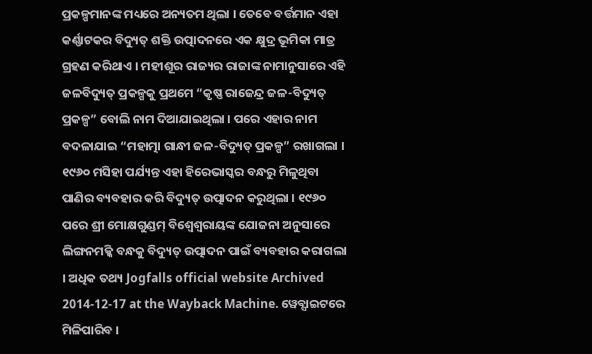ପ୍ରକଳ୍ପମାନଙ୍କ ମଧ୍ୟରେ ଅନ୍ୟତମ ଥିଲା । ତେବେ ବର୍ତ୍ତମାନ ଏହା କର୍ଣ୍ଣାଟକର ବିଦ୍ୟୁତ୍ ଶକ୍ତି ଉତ୍ପାଦନରେ ଏକ କ୍ଷୁଦ୍ର ଭୂମିକା ମାତ୍ର ଗ୍ରହଣ କରିଥାଏ । ମହୀଶୂର ରାଜ୍ୟର ରାଜାଙ୍କ ନାମାନୁସାରେ ଏହି ଜଳବିଦ୍ୟୁତ୍ ପ୍ରକଳ୍ପକୁ ପ୍ରଥମେ “କୃଷ୍ଣ ରାଜେନ୍ଦ୍ର ଜଳ-ବିଦ୍ୟୁତ୍ ପ୍ରକଳ୍ପ” ବୋଲି ନାମ ଦିଆଯାଇଥିଲା । ପରେ ଏହାର ନାମ ବଦଳାଯାଇ “ମହାତ୍ମା ଗାନ୍ଧୀ ଜଳ-ବିଦ୍ୟୁତ୍ ପ୍ରକଳ୍ପ” ରଖାଗଲା । ୧୯୬୦ ମସିହା ପର୍ଯ୍ୟନ୍ତ ଏହା ହିରେଭାସ୍କର ବନ୍ଧରୁ ମିଳୁଥିବା ପାଣିର ବ୍ୟବହାର କରି ବିଦ୍ୟୁତ୍ ଉତ୍ପାଦନ କରୁଥିଲା । ୧୯୬୦ ପରେ ଶ୍ରୀ ମୋକ୍ଷଗୁଣ୍ଡମ୍ ବିଶ୍ୱେଶ୍ୱରାୟଙ୍କ ଯୋଜନା ଅନୁସାରେ ଲିଙ୍ଗନମକ୍କି ବନ୍ଧକୁ ବିଦ୍ୟୁତ୍ ଉତ୍ପାଦନ ପାଇଁ ବ୍ୟବହାର କରାଗଲା । ଅଧିକ ତଥ୍ୟ Jogfalls official website Archived 2014-12-17 at the Wayback Machine. ୱେବ୍ସାଇଟରେ ମିଳିପାରିବ ।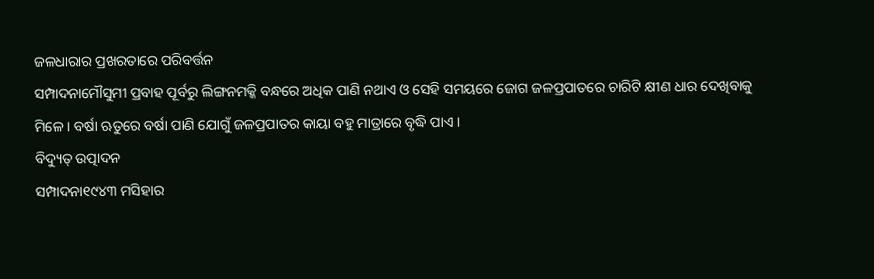ଜଳଧାରାର ପ୍ରଖରତାରେ ପରିବର୍ତ୍ତନ
ସମ୍ପାଦନାମୌସୁମୀ ପ୍ରବାହ ପୂର୍ବରୁ ଲିଙ୍ଗନମକ୍କି ବନ୍ଧରେ ଅଧିକ ପାଣି ନଥାଏ ଓ ସେହି ସମୟରେ ଜୋଗ ଜଳପ୍ରପାତରେ ଚାରିଟି କ୍ଷୀଣ ଧାର ଦେଖିବାକୁ ମିଳେ । ବର୍ଷା ଋତୁରେ ବର୍ଷା ପାଣି ଯୋଗୁଁ ଜଳପ୍ରପାତର କାୟା ବହୁ ମାତ୍ରାରେ ବୃଦ୍ଧି ପାଏ ।
ବିଦ୍ୟୁତ୍ ଉତ୍ପାଦନ
ସମ୍ପାଦନା୧୯୪୩ ମସିହାର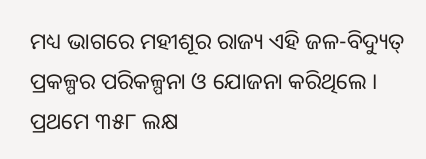ମଧ୍ୟ ଭାଗରେ ମହୀଶୂର ରାଜ୍ୟ ଏହି ଜଳ-ବିଦ୍ୟୁତ୍ ପ୍ରକଳ୍ପର ପରିକଳ୍ପନା ଓ ଯୋଜନା କରିଥିଲେ । ପ୍ରଥମେ ୩୫୮ ଲକ୍ଷ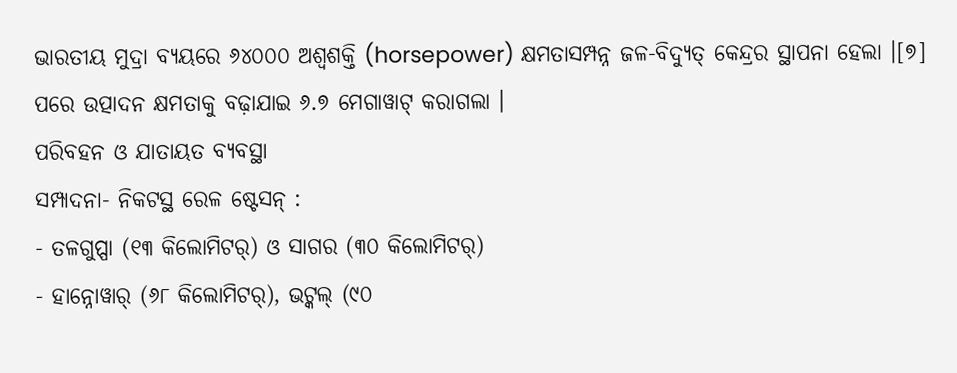ଭାରତୀୟ ମୁଦ୍ରା ବ୍ୟୟରେ ୬୪୦୦୦ ଅଶ୍ୱଶକ୍ତି (horsepower) କ୍ଷମତାସମ୍ପନ୍ନ ଜଳ-ବିଦ୍ୟୁତ୍ କେନ୍ଦ୍ରର ସ୍ଥାପନା ହେଲା ।[୭] ପରେ ଉତ୍ପାଦନ କ୍ଷମତାକୁ ବଢ଼ାଯାଇ ୬.୭ ମେଗାୱାଟ୍ କରାଗଲା ।
ପରିବହନ ଓ ଯାତାୟତ ବ୍ୟବସ୍ଥା
ସମ୍ପାଦନା- ନିକଟସ୍ଥ ରେଳ ଷ୍ଟେସନ୍ :
- ତଳଗୁପ୍ପା (୧୩ କିଲୋମିଟର୍) ଓ ସାଗର (୩୦ କିଲୋମିଟର୍)
- ହାନ୍ନୋୱାର୍ (୬୮ କିଲୋମିଟର୍), ଭଟ୍କଲ୍ (୯୦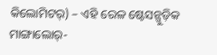କିଲୋମିଟର୍) – ଏହି ରେଳ ଷ୍ଟେସନ୍ଗୁଡ଼ିକ ମାଙ୍ଗାଲୋର୍-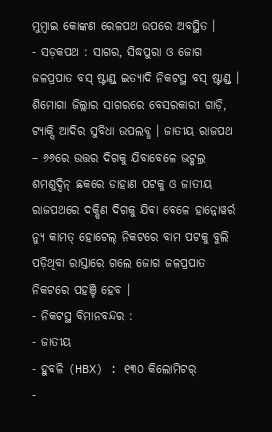ମୁମ୍ବାଇ କୋଙ୍କଣ ରେଳପଥ ଉପରେ ଅବସ୍ଥିତ ।
- ସଡ଼କପଥ : ସାଗର, ସିଦ୍ଧପୁରା ଓ ଜୋଗ ଜଳପ୍ରପାତ ବସ୍ ଷ୍ଟାଣ୍ଡ୍ ଇତ୍ୟାଦି ନିକଟସ୍ଥ ବସ୍ ଷ୍ଟାଣ୍ଡ୍ । ଶିମୋଗା ଜିଲ୍ଲାର ସାଗରରେ ବେସରକାରୀ ଗାଡ଼ି, ଟ୍ୟାକ୍ସି ଆଦିର ସୁବିଧା ଉପଲବ୍ଧ । ଜାତୀୟ ରାଜପଥ – ୬୬ରେ ଉତ୍ତର ଦିଗକୁ ଯିବାବେଳେ ଭଟ୍କଲ୍ର ଶମଶୁଦ୍ଦିନ୍ ଛକରେ ଡାହାଣ ପଟକୁ ଓ ଜାତୀୟ ରାଜପଥରେ ଦକ୍ଷିଣ ଦିଗକୁ ଯିବା ବେଳେ ହାନ୍ନୋୱର୍ର ନ୍ୟୁ କାମତ୍ ହୋଟେଲ୍ ନିକଟରେ ବାମ ପଟକୁ ବୁଲି ପଡ଼ିଥିବା ରାସ୍ତାରେ ଗଲେ ଜୋଗ ଜଳପ୍ରପାତ ନିକଟରେ ପହଞ୍ଚି ହେବ ।
- ନିକଟସ୍ଥ ବିମାନବନ୍ଦର :
- ଜାତୀୟ
- ହୁବଳି (HBX) : ୧୩୦ କିଲୋମିଟର୍
-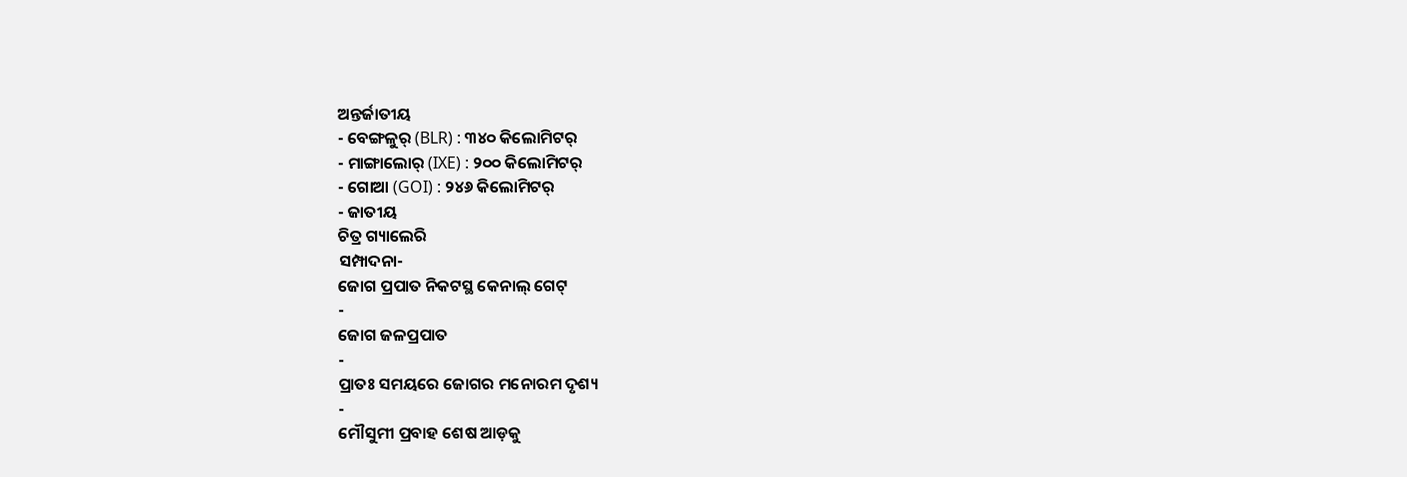ଅନ୍ତର୍ଜାତୀୟ
- ବେଙ୍ଗଳୁର୍ (BLR) : ୩୪୦ କିଲୋମିଟର୍
- ମାଙ୍ଗାଲୋର୍ (IXE) : ୨୦୦ କିଲୋମିଟର୍
- ଗୋଆ (GOI) : ୨୪୬ କିଲୋମିଟର୍
- ଜାତୀୟ
ଚିତ୍ର ଗ୍ୟାଲେରି
ସମ୍ପାଦନା-
ଜୋଗ ପ୍ରପାତ ନିକଟସ୍ଥ କେନାଲ୍ ଗେଟ୍
-
ଜୋଗ ଜଳପ୍ରପାତ
-
ପ୍ରାତଃ ସମୟରେ ଜୋଗର ମନୋରମ ଦୃଶ୍ୟ
-
ମୌସୁମୀ ପ୍ରବାହ ଶେଷ ଆଡ଼କୁ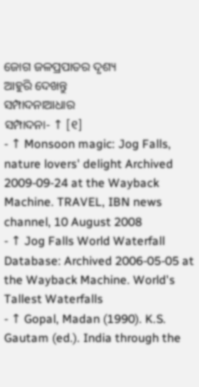ଜୋଗ ଜଳପ୍ରପାତର ଦୃଶ୍ୟ
ଆହୁରି ଦେଖନ୍ତୁ
ସମ୍ପାଦନାଆଧାର
ସମ୍ପାଦନା- ↑ [୧]
- ↑ Monsoon magic: Jog Falls, nature lovers' delight Archived 2009-09-24 at the Wayback Machine. TRAVEL, IBN news channel, 10 August 2008
- ↑ Jog Falls World Waterfall Database: Archived 2006-05-05 at the Wayback Machine. World's Tallest Waterfalls
- ↑ Gopal, Madan (1990). K.S. Gautam (ed.). India through the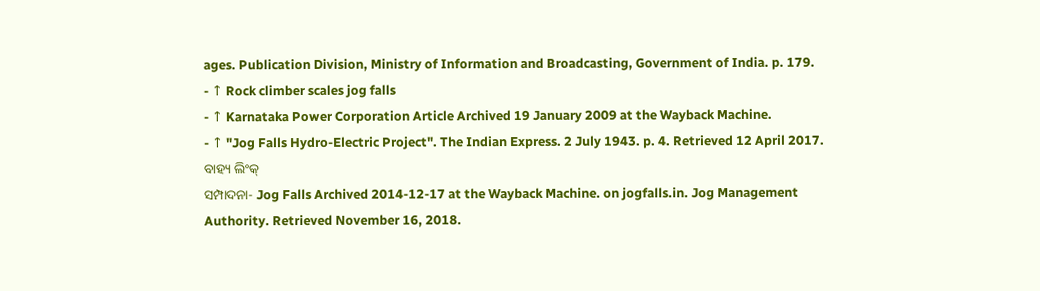ages. Publication Division, Ministry of Information and Broadcasting, Government of India. p. 179.
- ↑ Rock climber scales jog falls
- ↑ Karnataka Power Corporation Article Archived 19 January 2009 at the Wayback Machine.
- ↑ "Jog Falls Hydro-Electric Project". The Indian Express. 2 July 1943. p. 4. Retrieved 12 April 2017.
ବାହ୍ୟ ଲିଂକ୍
ସମ୍ପାଦନା- Jog Falls Archived 2014-12-17 at the Wayback Machine. on jogfalls.in. Jog Management Authority. Retrieved November 16, 2018.